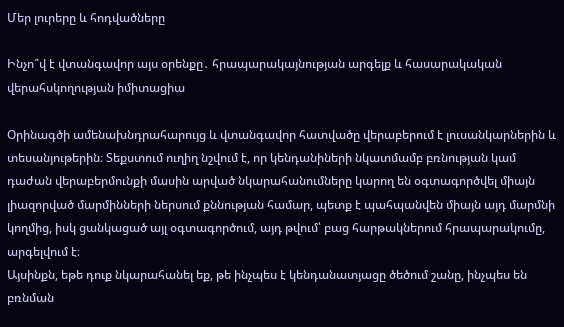Մեր լուրերը և հոդվածները

Ինչո՞վ է վտանգավոր այս օրենքը․ հրապարակայնության արգելք և հասարակական վերահսկողության իմիտացիա

Օրինագծի ամենախնդրահարույց և վտանգավոր հատվածը վերաբերում է լուսանկարներին և տեսանյութերին։ Տեքստում ուղիղ նշվում է, որ կենդանիների նկատմամբ բռնության կամ դաժան վերաբերմունքի մասին արված նկարահանումները կարող են օգտագործվել միայն լիազորված մարմինների ներսում քննության համար, պետք է պահպանվեն միայն այդ մարմնի կողմից, իսկ ցանկացած այլ օգտագործում, այդ թվում՝ բաց հարթակներում հրապարակումը, արգելվում է։
Այսինքն, եթե դուք նկարահանել եք, թե ինչպես է կենդանատյացը ծեծում շանը, ինչպես են բռնման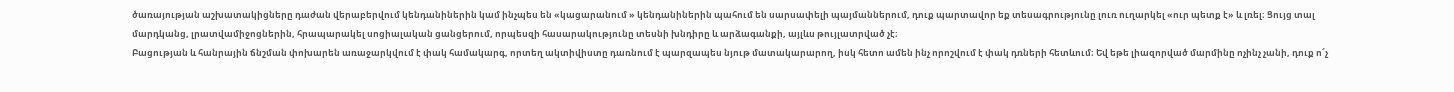ծառայության աշխատակիցները դաժան վերաբերվում կենդանիներին կամ ինչպես են «կացարանում » կենդանիներին պահում են սարսափելի պայմաններում, դուք պարտավոր եք տեսագրությունը լուռ ուղարկել «ուր պետք է» և լռել։ Ցույց տալ մարդկանց, լրատվամիջոցներին, հրապարակել սոցիալական ցանցերում, որպեսզի հասարակությունը տեսնի խնդիրը և արձագանքի, այլևս թույլատրված չէ։
Բացության և հանրային ճնշման փոխարեն առաջարկվում է փակ համակարգ, որտեղ ակտիվիստը դառնում է պարզապես նյութ մատակարարող, իսկ հետո ամեն ինչ որոշվում է փակ դռների հետևում։ Եվ եթե լիազորված մարմինը ոչինչ չանի, դուք ո՜չ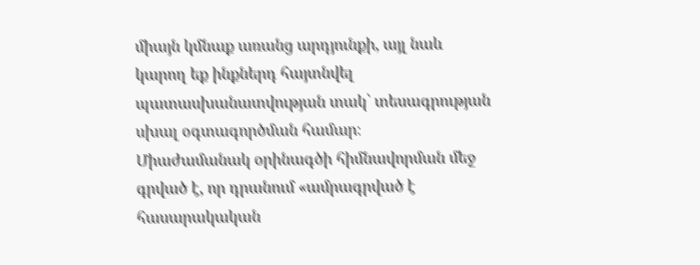միայն կմնաք առանց արդյունքի, այլ նաև կարող եք ինքներդ հայտնվել պատասխանատվության տակ՝ տեսագրության սխալ օգտագործման համար։
Միաժամանակ օրինագծի հիմնավորման մեջ գրված է, որ դրանում «ամրագրված է հասարակական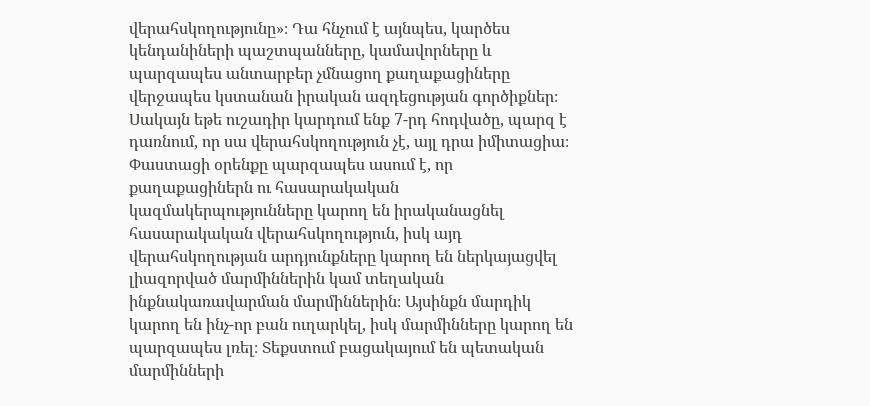վերահսկողությունը»։ Դա հնչում է այնպես, կարծես կենդանիների պաշտպանները, կամավորները և պարզապես անտարբեր չմնացող քաղաքացիները վերջապես կստանան իրական ազդեցության գործիքներ։ Սակայն եթե ուշադիր կարդում ենք 7-րդ հոդվածը, պարզ է դառնում, որ սա վերահսկողություն չէ, այլ դրա իմիտացիա։
Փաստացի օրենքը պարզապես ասում է, որ քաղաքացիներն ու հասարակական կազմակերպությունները կարող են իրականացնել հասարակական վերահսկողություն, իսկ այդ վերահսկողության արդյունքները կարող են ներկայացվել լիազորված մարմիններին կամ տեղական ինքնակառավարման մարմիններին։ Այսինքն մարդիկ կարող են ինչ-որ բան ուղարկել, իսկ մարմինները կարող են պարզապես լռել։ Տեքստում բացակայում են պետական մարմինների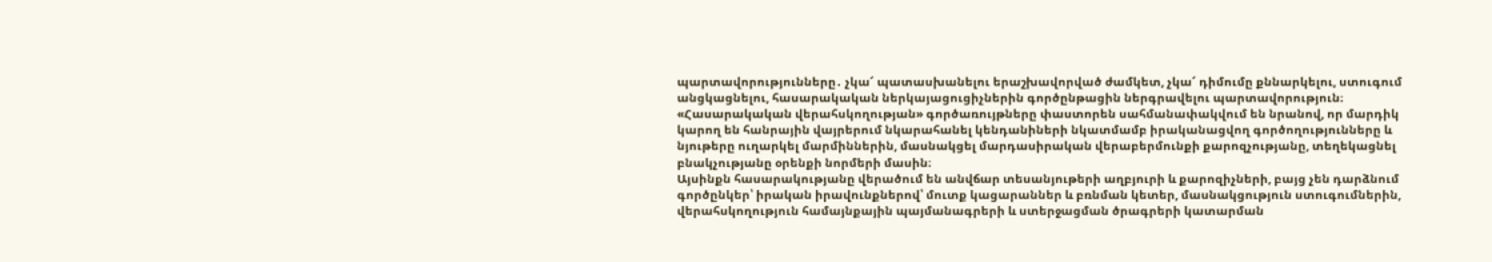պարտավորությունները․ չկա՜ պատասխանելու երաշխավորված ժամկետ, չկա՜ դիմումը քննարկելու, ստուգում անցկացնելու, հասարակական ներկայացուցիչներին գործընթացին ներգրավելու պարտավորություն։
«Հասարակական վերահսկողության» գործառույթները փաստորեն սահմանափակվում են նրանով, որ մարդիկ կարող են հանրային վայրերում նկարահանել կենդանիների նկատմամբ իրականացվող գործողությունները և նյութերը ուղարկել մարմիններին, մասնակցել մարդասիրական վերաբերմունքի քարոզչությանը, տեղեկացնել բնակչությանը օրենքի նորմերի մասին։
Այսինքն հասարակությանը վերածում են անվճար տեսանյութերի աղբյուրի և քարոզիչների, բայց չեն դարձնում գործընկեր՝ իրական իրավունքներով՝ մուտք կացարաններ և բռնման կետեր, մասնակցություն ստուգումներին, վերահսկողություն համայնքային պայմանագրերի և ստերջացման ծրագրերի կատարման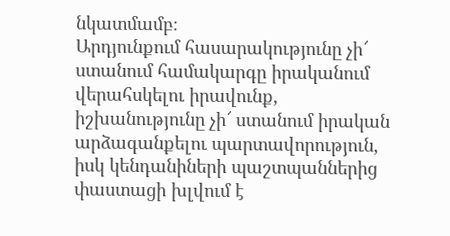նկատմամբ։
Արդյունքում հասարակությունը չի՜ ստանում համակարգը իրականում վերահսկելու իրավունք, իշխանությունը չի՜ ստանում իրական արձագանքելու պարտավորություն, իսկ կենդանիների պաշտպաններից փաստացի խլվում է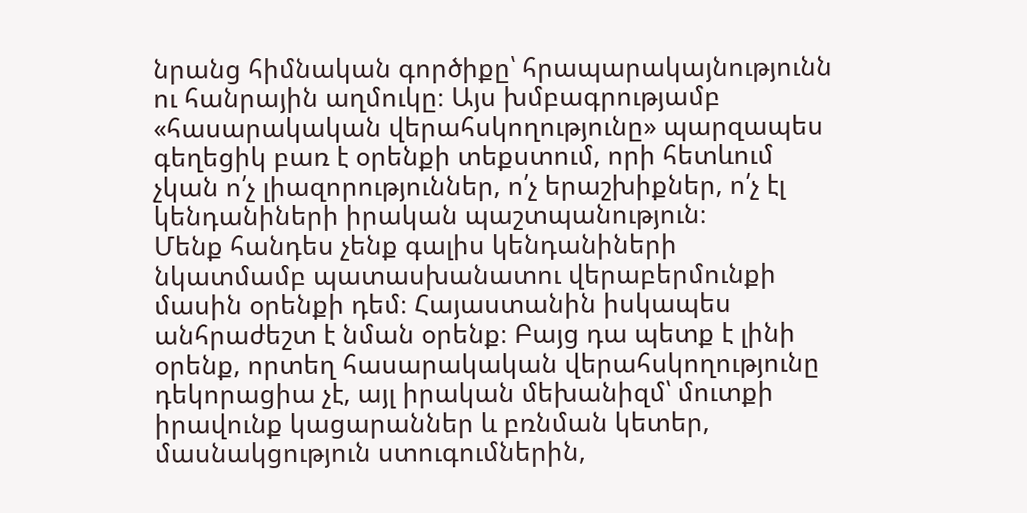նրանց հիմնական գործիքը՝ հրապարակայնությունն ու հանրային աղմուկը։ Այս խմբագրությամբ «հասարակական վերահսկողությունը» պարզապես գեղեցիկ բառ է օրենքի տեքստում, որի հետևում չկան ո՛չ լիազորություններ, ո՛չ երաշխիքներ, ո՛չ էլ կենդանիների իրական պաշտպանություն։
Մենք հանդես չենք գալիս կենդանիների նկատմամբ պատասխանատու վերաբերմունքի մասին օրենքի դեմ։ Հայաստանին իսկապես անհրաժեշտ է նման օրենք։ Բայց դա պետք է լինի օրենք, որտեղ հասարակական վերահսկողությունը դեկորացիա չէ, այլ իրական մեխանիզմ՝ մուտքի իրավունք կացարաններ և բռնման կետեր, մասնակցություն ստուգումներին,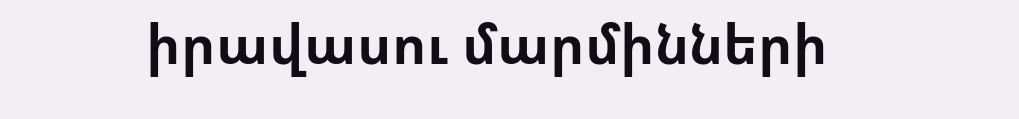իրավասու մարմինների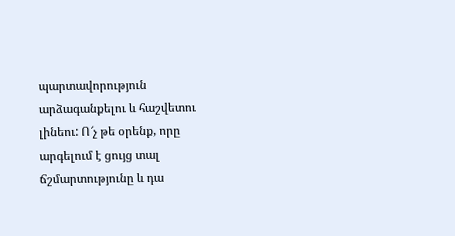պարտավորություն արձագանքելու և հաշվետու լինեու: Ո՜չ թե օրենք, որը արգելում է ցույց տալ ճշմարտությունը և դա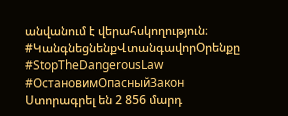անվանում է վերահսկողություն։
#ԿանգնեցնենքՎտանգավորՕրենքը #StopTheDangerousLaw #ОстановимОпасныйЗакон
Ստորագրել են 2 856 մարդ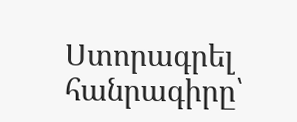Ստորագրել հանրագիրը՝